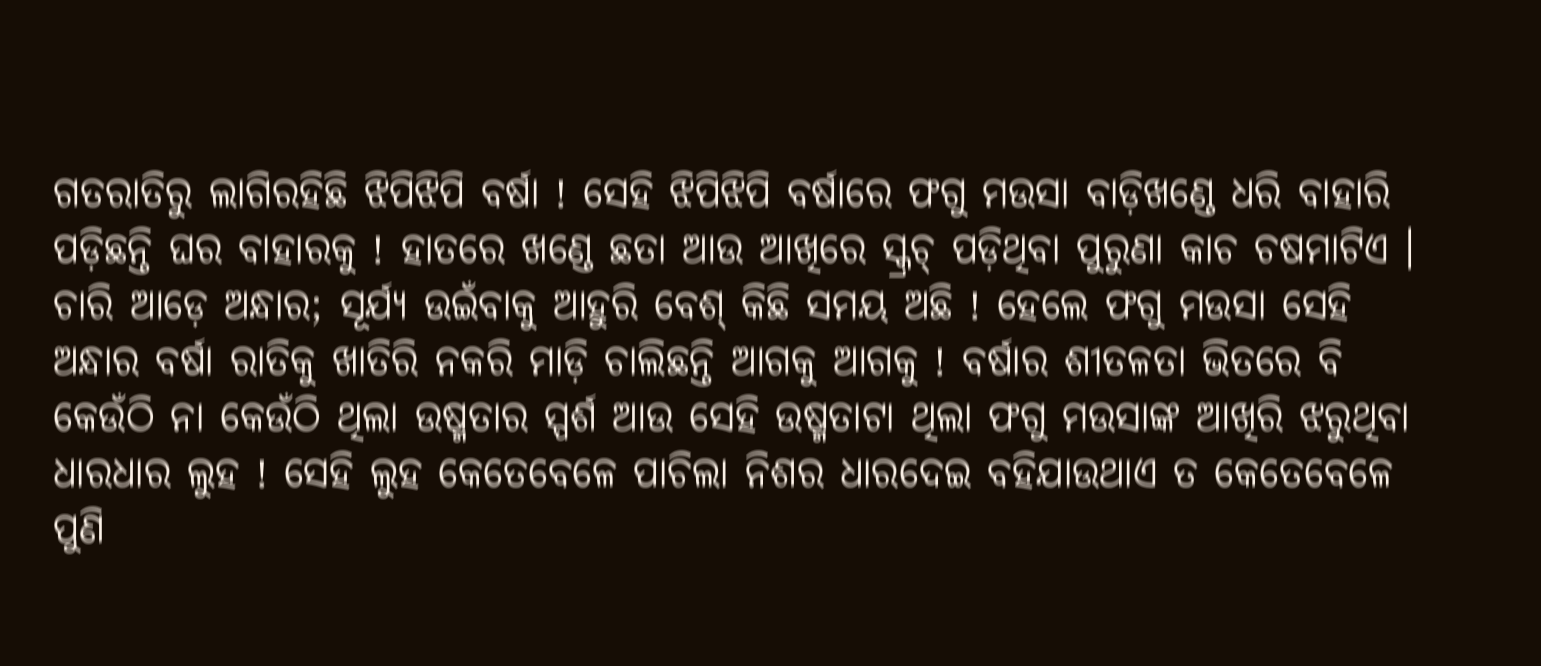ଗତରାତିରୁ ଲାଗିରହିଛି ଝିପିଝିପି ବର୍ଷା ! ସେହି ଝିପିଝିପି ବର୍ଷାରେ ଫଗୁ ମଉସା ବାଡ଼ିଖଣ୍ଡେ ଧରି ବାହାରି ପଡ଼ିଛନ୍ତି ଘର ବାହାରକୁ ! ହାତରେ ଖଣ୍ଡେ ଛତା ଆଉ ଆଖିରେ ସ୍କ୍ରଚ୍ ପଡ଼ିଥିବା ପୁରୁଣା କାଚ ଚଷମାଟିଏ । ଚାରି ଆଡ଼େ ଅନ୍ଧାର; ସୂର୍ଯ୍ୟ ଉଇଁବାକୁ ଆହୁରି ବେଶ୍ କିଛି ସମୟ ଅଛି ! ହେଲେ ଫଗୁ ମଉସା ସେହି ଅନ୍ଧାର ବର୍ଷା ରାତିକୁ ଖାତିରି ନକରି ମାଡ଼ି ଚାଲିଛନ୍ତି ଆଗକୁ ଆଗକୁ ! ବର୍ଷାର ଶୀତଳତା ଭିତରେ ବି କେଉଁଠି ନା କେଉଁଠି ଥିଲା ଉଷ୍ମତାର ସ୍ପର୍ଶ ଆଉ ସେହି ଉଷ୍ମତାଟା ଥିଲା ଫଗୁ ମଉସାଙ୍କ ଆଖିରି ଝରୁଥିବା ଧାରଧାର ଲୁହ ! ସେହି ଲୁହ କେତେବେଳେ ପାଚିଲା ନିଶର ଧାରଦେଇ ବହିଯାଉଥାଏ ତ କେତେବେଳେ ପୁଣି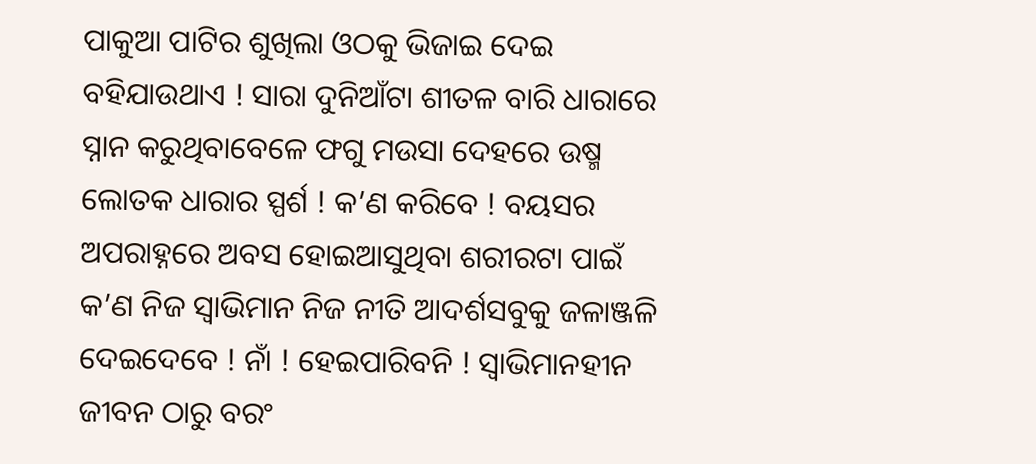ପାକୁଆ ପାଟିର ଶୁଖିଲା ଓଠକୁ ଭିଜାଇ ଦେଇ ବହିଯାଉଥାଏ ! ସାରା ଦୁନିଆଁଟା ଶୀତଳ ବାରି ଧାରାରେ ସ୍ନାନ କରୁଥିବାବେଳେ ଫଗୁ ମଉସା ଦେହରେ ଉଷ୍ମ ଲୋତକ ଧାରାର ସ୍ପର୍ଶ ! କ’ଣ କରିବେ ! ବୟସର ଅପରାହ୍ନରେ ଅବସ ହୋଇଆସୁଥିବା ଶରୀରଟା ପାଇଁ କ’ଣ ନିଜ ସ୍ୱାଭିମାନ ନିଜ ନୀତି ଆଦର୍ଶସବୁକୁ ଜଳାଞ୍ଜଳି ଦେଇଦେବେ ! ନାଁ ! ହେଇପାରିବନି ! ସ୍ୱାଭିମାନହୀନ ଜୀବନ ଠାରୁ ବରଂ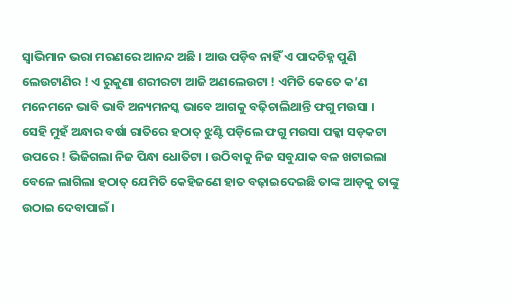ସ୍ୱାଭିମାନ ଭରା ମରଣରେ ଆନନ୍ଦ ଅଛି । ଆଉ ପଡ଼ିବ ନାହିଁ ଏ ପାଦଚିହ୍ନ ପୁଣି ଲେଉଟାଣିର ! ଏ ରୁକୁଣା ଶରୀରଟା ଆଜି ଅଣଲେଉଟା ! ଏମିତି କେତେ କ’ଣ ମନେମନେ ଭାବି ଭାବି ଅନ୍ୟମନସ୍କ ଭାବେ ଆଗକୁ ବଢ଼ିଚାଲିଥାନ୍ତି ଫଗୁ ମଉସା । ସେହି ମୁହଁ ଅନ୍ଧାର ବର୍ଷା ରାତିରେ ହଠାତ୍ ଝୁଣ୍ଟି ପଡ଼ିଲେ ଫଗୁ ମଉସା ପକ୍କା ସଡ଼କଟା ଉପରେ ! ଭିଜିଗଲା ନିଜ ପିନ୍ଧା ଧୋତିଟା । ଉଠିବାକୁ ନିଜ ସବୁଯାକ ବଳ ଖଟାଇଲା ବେଳେ ଲାଗିଲା ହଠାତ୍ ଯେମିତି କେହିଜଣେ ହାତ ବଢ଼ାଇଦେଇଛି ତାଙ୍କ ଆଡ଼କୁ ତାଙ୍କୁ ଉଠାଇ ଦେବାପାଇଁ ।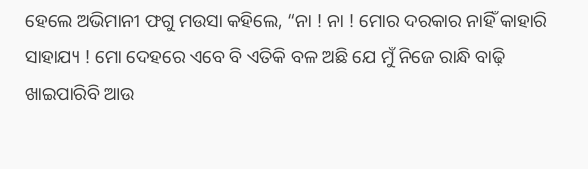ହେଲେ ଅଭିମାନୀ ଫଗୁ ମଉସା କହିଲେ, “ନା ! ନା ! ମୋର ଦରକାର ନାହିଁ କାହାରି ସାହାଯ୍ୟ ! ମୋ ଦେହରେ ଏବେ ବି ଏତିକି ବଳ ଅଛି ଯେ ମୁଁ ନିଜେ ରାନ୍ଧି ବାଢ଼ି ଖାଇପାରିବି ଆଉ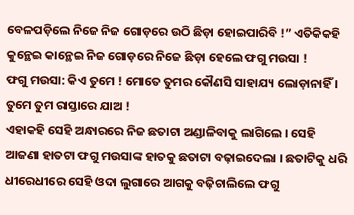ବେଳପଡ଼ିଲେ ନିଜେ ନିଜ ଗୋଡ଼ରେ ଉଠି ଛିଡ଼ା ହୋଇପାରିବି !” ଏତିକିକହି କୁନ୍ଥେଇ କାନ୍ଥେଇ ନିଜ ଗୋଡ଼ରେ ନିଜେ ଛିଡ଼ା ହେଲେ ଫଗୁ ମଉସା !
ଫଗୁ ମଉସା: କିଏ ତୁମେ ! ମୋତେ ତୁମର କୌଣସି ସାହାଯ୍ୟ ଲୋଡ଼ାନାହିଁ । ତୁମେ ତୁମ ରାସ୍ତାରେ ଯାଅ !
ଏହାକହି ସେହି ଅନ୍ଧାରରେ ନିଜ ଛତାଟା ଅଣ୍ଡାଳିବାକୁ ଲାଗିଲେ । ସେହି ଆଜଣା ହାତଟା ଫଗୁ ମଉସାଙ୍କ ହାତକୁ ଛତାଟା ବଢ଼ାଇଦେଲା । ଛତାଟିକୁ ଧରି ଧୀରେଧୀରେ ସେହି ଓଦା ଲୁଗାରେ ଆଗକୁ ବଢ଼ିଚାଲିଲେ ଫଗୁ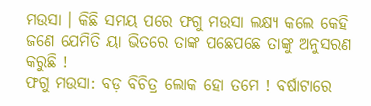ମଉସା । କିଛି ସମୟ ପରେ ଫଗୁ ମଉସା ଲକ୍ଷ୍ୟ କଲେ କେହି ଜଣେ ଯେମିତି ୟା ଭିତରେ ତାଙ୍କ ପଛେପଛେ ତାଙ୍କୁ ଅନୁସରଣ କରୁଛି !
ଫଗୁ ମଉସା: ବଡ଼ ବିଚିତ୍ର ଲୋକ ହୋ ତମେ ! ବର୍ଷାଟାରେ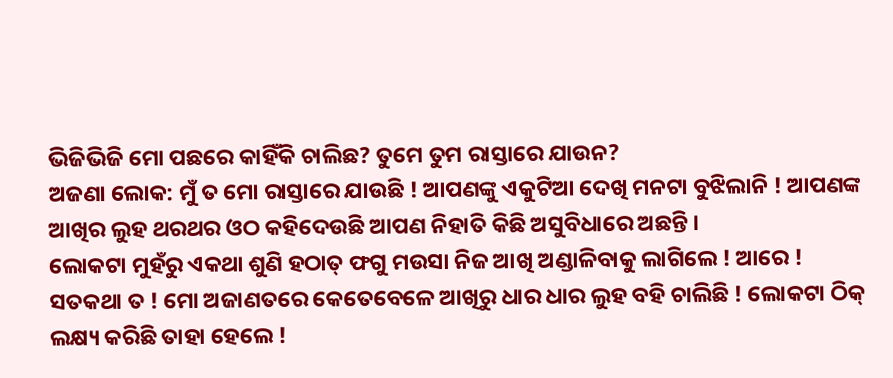ଭିଜିଭିଜି ମୋ ପଛରେ କାହିଁକି ଚାଲିଛ? ତୁମେ ତୁମ ରାସ୍ତାରେ ଯାଉନ?
ଅଜଣା ଲୋକ: ମୁଁ ତ ମୋ ରାସ୍ତାରେ ଯାଉଛି ! ଆପଣଙ୍କୁ ଏକୁଟିଆ ଦେଖି ମନଟା ବୁଝିଲାନି ! ଆପଣଙ୍କ ଆଖିର ଲୁହ ଥରଥର ଓଠ କହିଦେଉଛି ଆପଣ ନିହାତି କିଛି ଅସୁବିଧାରେ ଅଛନ୍ତି ।
ଲୋକଟା ମୁହଁରୁ ଏକଥା ଶୁଣି ହଠାତ୍ ଫଗୁ ମଉସା ନିଜ ଆଖି ଅଣ୍ଡାଳିବାକୁ ଲାଗିଲେ ! ଆରେ ! ସତକଥା ତ ! ମୋ ଅଜାଣତରେ କେତେବେଳେ ଆଖିରୁ ଧାର ଧାର ଲୁହ ବହି ଚାଲିଛି ! ଲୋକଟା ଠିକ୍ ଲକ୍ଷ୍ୟ କରିଛି ତାହା ହେଲେ !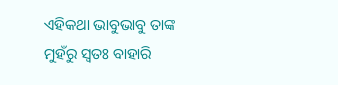ଏହିକଥା ଭାବୁଭାବୁ ତାଙ୍କ ମୁହଁରୁ ସ୍ୱତଃ ବାହାରି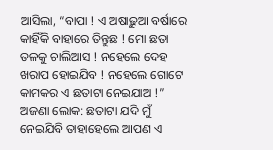ଆସିଲା, “ବାପା ! ଏ ଅଷାଢ଼ୁଆ ବର୍ଷାରେ କାହିଁକି ବାହାରେ ତିନ୍ତୁଛ ! ମୋ ଛତା ତଳକୁ ଚାଲିଆସ ! ନହେଲେ ଦେହ ଖରାପ ହୋଇଯିବ ! ନହେଲେ ଗୋଟେ କାମକର ଏ ଛତାଟା ନେଇଯାଅ !”
ଅଜଣା ଲୋକ: ଛତାଟା ଯଦି ମୁଁ ନେଇଯିବି ତାହାହେଲେ ଆପଣ ଏ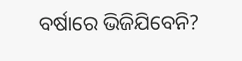ବର୍ଷାରେ ଭିଜିଯିବେନି?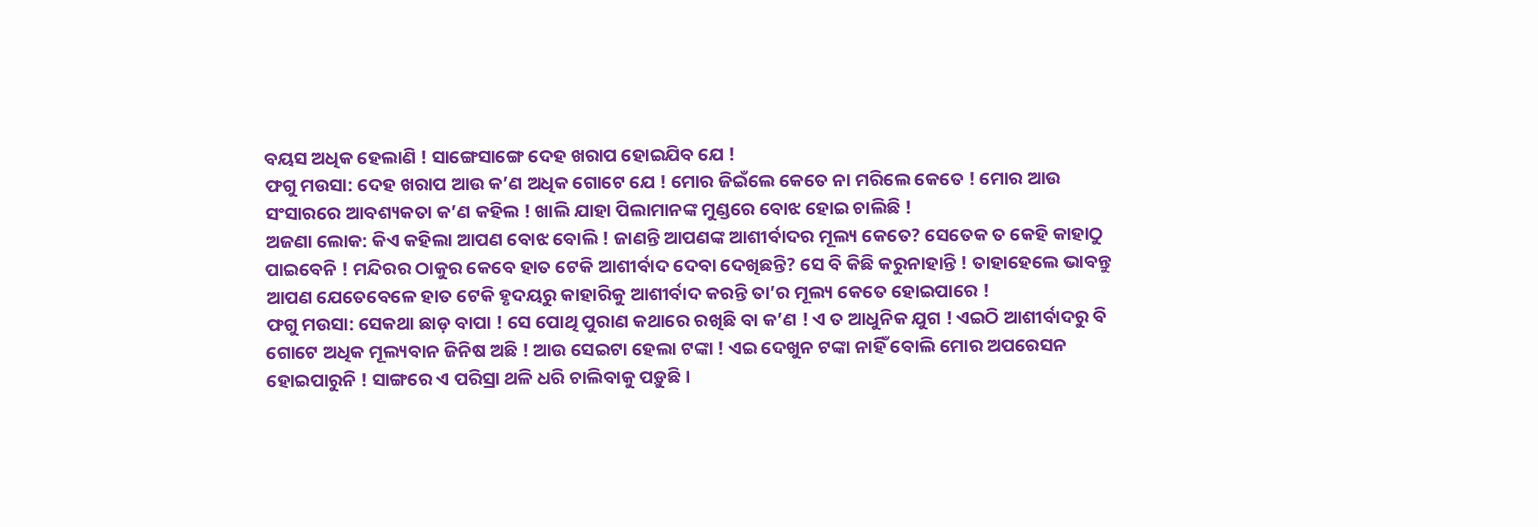ବୟସ ଅଧିକ ହେଲାଣି ! ସାଙ୍ଗେସାଙ୍ଗେ ଦେହ ଖରାପ ହୋଇଯିବ ଯେ !
ଫଗୁ ମଉସା: ଦେହ ଖରାପ ଆଉ କ’ଣ ଅଧିକ ଗୋଟେ ଯେ ! ମୋର ଜିଇଁଲେ କେତେ ନା ମରିଲେ କେତେ ! ମୋର ଆଉ ସଂସାରରେ ଆବଶ୍ୟକତା କ’ଣ କହିଲ ! ଖାଲି ଯାହା ପିଲାମାନଙ୍କ ମୁଣ୍ଡରେ ବୋଝ ହୋଇ ଚାଲିଛି !
ଅଜଣା ଲୋକ: କିଏ କହିଲା ଆପଣ ବୋଝ ବୋଲି ! ଜାଣନ୍ତି ଆପଣଙ୍କ ଆଶୀର୍ବାଦର ମୂଲ୍ୟ କେତେ? ସେତେକ ତ କେହି କାହାଠୁ ପାଇବେନି ! ମନ୍ଦିରର ଠାକୁର କେବେ ହାତ ଟେକି ଆଶୀର୍ବାଦ ଦେବା ଦେଖିଛନ୍ତି? ସେ ବି କିଛି କରୁନାହାନ୍ତି ! ତାହାହେଲେ ଭାବନ୍ତୁ ଆପଣ ଯେତେବେଳେ ହାତ ଟେକି ହୃଦୟରୁ କାହାରିକୁ ଆଶୀର୍ବାଦ କରନ୍ତି ତା’ର ମୂଲ୍ୟ କେତେ ହୋଇପାରେ !
ଫଗୁ ମଉସା: ସେକଥା ଛାଡ଼ ବାପା ! ସେ ପୋଥି ପୁରାଣ କଥାରେ ରଖିଛି ବା କ’ଣ ! ଏ ତ ଆଧୁନିକ ଯୁଗ ! ଏଇଠି ଆଶୀର୍ବାଦରୁ ବି ଗୋଟେ ଅଧିକ ମୂଲ୍ୟବାନ ଜିନିଷ ଅଛି ! ଆଉ ସେଇଟା ହେଲା ଟଙ୍କା ! ଏଇ ଦେଖୁନ ଟଙ୍କା ନାହିଁ ବୋଲି ମୋର ଅପରେସନ ହୋଇପାରୁନି ! ସାଙ୍ଗରେ ଏ ପରିସ୍ରା ଥଳି ଧରି ଚାଲିବାକୁ ପଡ଼ୁଛି ।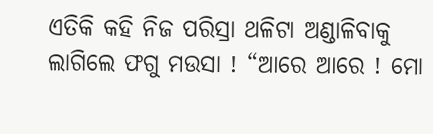ଏତିକି କହି ନିଜ ପରିସ୍ରା ଥଳିଟା ଅଣ୍ଡାଳିବାକୁ ଲାଗିଲେ ଫଗୁ ମଉସା ! “ଆରେ ଆରେ ! ମୋ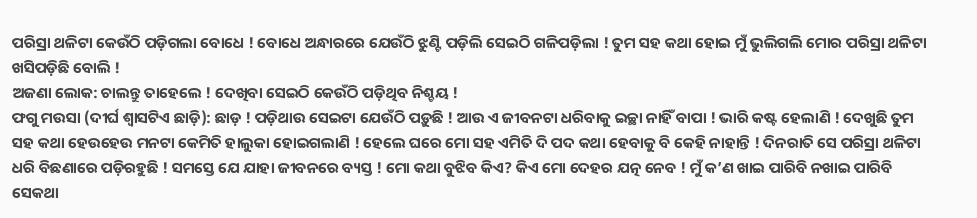ପରିସ୍ରା ଥଳିଟା କେଉଁଠି ପଡ଼ିଗଲା ବୋଧେ ! ବୋଧେ ଅନ୍ଧାରରେ ଯେଉଁଠି ଝୁଣ୍ଟି ପଡ଼ିଲି ସେଇଠି ଗଳିପଡ଼ିଲା ! ତୁମ ସହ କଥା ହୋଇ ମୁଁ ଭୁଲିଗଲି ମୋର ପରିସ୍ରା ଥଳିଟା ଖସିପଡ଼ିଛି ବୋଲି !
ଅଜଣା ଲୋକ: ଚାଲନ୍ତୁ ତାହେଲେ ! ଦେଖିବା ସେଇଠି କେଉଁଠି ପଡ଼ିଥିବ ନିଶ୍ଚୟ !
ଫଗୁ ମଉସା (ଦୀର୍ଘ ଶ୍ୱାସଟିଏ ଛାଡ଼ି): ଛାଡ଼ ! ପଡ଼ିଥାଉ ସେଇଟା ଯେଉଁଠି ପଡ଼ୁଛି ! ଆଉ ଏ ଜୀବନଟା ଧରିବାକୁ ଇଚ୍ଛା ନାହିଁ ବାପା ! ଭାରି କଷ୍ଟ ହେଲାଣି ! ଦେଖୁଛି ତୁମ ସହ କଥା ହେଉହେଉ ମନଟା କେମିତି ହାଲୁକା ହୋଇଗଲାଣି ! ହେଲେ ଘରେ ମୋ ସହ ଏମିତି ଦି ପଦ କଥା ହେବାକୁ ବି କେହି ନାହାନ୍ତି ! ଦିନରାତି ସେ ପରିସ୍ରା ଥଳିଟା ଧରି ବିଛଣାରେ ପଡ଼ିରହୁଛି ! ସମସ୍ତେ ଯେ ଯାହା ଜୀବନରେ ବ୍ୟସ୍ତ ! ମୋ କଥା ବୁଝିବ କିଏ? କିଏ ମୋ ଦେହର ଯତ୍ନ ନେବ ! ମୁଁ କ’ଣ ଖାଇ ପାରିବି ନଖାଇ ପାରିବି ସେକଥା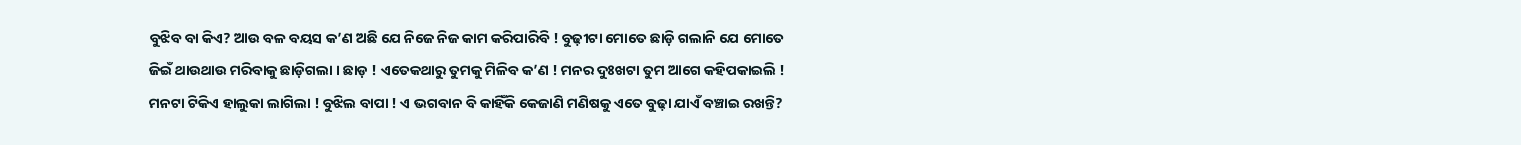ବୁଝିବ ବା କିଏ? ଆଉ ବଳ ବୟସ କ’ଣ ଅଛି ଯେ ନିଜେ ନିଜ କାମ କରିପାରିବି ! ବୁଢ଼ୀଟା ମୋତେ ଛାଡ଼ି ଗଲାନି ଯେ ମୋତେ ଜିଇଁ ଥାଉଥାଉ ମରିବାକୁ ଛାଡ଼ିଗଲା । ଛାଡ଼ ! ଏତେକଥାରୁ ତୁମକୁ ମିଳିବ କ’ଣ ! ମନର ଦୁଃଖଟା ତୁମ ଆଗେ କହିପକାଇଲି ! ମନଟା ଟିକିଏ ହାଲୁକା ଲାଗିଲା ! ବୁଝିଲ ବାପା ! ଏ ଭଗବାନ ବି କାହିଁକି କେଜାଣି ମଣିଷକୁ ଏତେ ବୁଢ଼ା ଯାଏଁ ବଞ୍ଚାଇ ରଖନ୍ତି?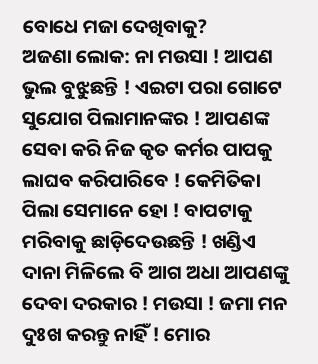ବୋଧେ ମଜା ଦେଖିବାକୁ?
ଅଜଣା ଲୋକ: ନା ମଉସା ! ଆପଣ ଭୁଲ ବୁଝୁଛନ୍ତି ! ଏଇଟା ପରା ଗୋଟେ ସୁଯୋଗ ପିଲାମାନଙ୍କର ! ଆପଣଙ୍କ ସେବା କରି ନିଜ କୃତ କର୍ମର ପାପକୁ ଲାଘବ କରିପାରିବେ ! କେମିତିକା ପିଲା ସେମାନେ ହୋ ! ବାପଟାକୁ ମରିବାକୁ ଛାଡ଼ିଦେଉଛନ୍ତି ! ଖଣ୍ଡିଏ ଦାନା ମିଳିଲେ ବି ଆଗ ଅଧା ଆପଣଙ୍କୁ ଦେବା ଦରକାର ! ମଉସା ! ଜମା ମନ ଦୁଃଖ କରନ୍ତୁ ନାହିଁ ! ମୋର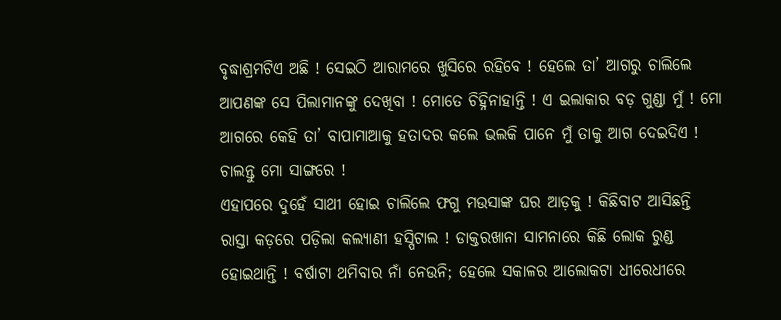ବୃଦ୍ଧାଶ୍ରମଟିଏ ଅଛି ! ସେଇଠି ଆରାମରେ ଖୁସିରେ ରହିବେ ! ହେଲେ ତା’ ଆଗରୁ ଚାଲିଲେ ଆପଣଙ୍କ ସେ ପିଲାମାନଙ୍କୁ ଦେଖିବା ! ମୋତେ ଚିହ୍ନିନାହାନ୍ତି ! ଏ ଇଲାକାର ବଡ଼ ଗୁଣ୍ଡା ମୁଁ ! ମୋ ଆଗରେ କେହି ତା’ ବାପାମାଆକୁ ହତାଦର କଲେ ଭଲକି ପାନେ ମୁଁ ତାକୁ ଆଗ ଦେଇଦିଏ ! ଚାଲନ୍ତୁ ମୋ ସାଙ୍ଗରେ !
ଏହାପରେ ଦୁହେଁ ସାଥୀ ହୋଇ ଚାଲିଲେ ଫଗୁ ମଉସାଙ୍କ ଘର ଆଡ଼କୁ ! କିଛିବାଟ ଆସିଛନ୍ତି ରାସ୍ତା କଡ଼ରେ ପଡ଼ିଲା କଲ୍ୟାଣୀ ହସ୍ପିଟାଲ ! ଡାକ୍ତରଖାନା ସାମନାରେ କିଛି ଲୋକ ରୁଣ୍ଡ ହୋଇଥାନ୍ତି ! ବର୍ଷାଟା ଥମିବାର ନାଁ ନେଉନି; ହେଲେ ସକାଳର ଆଲୋକଟା ଧୀରେଧୀରେ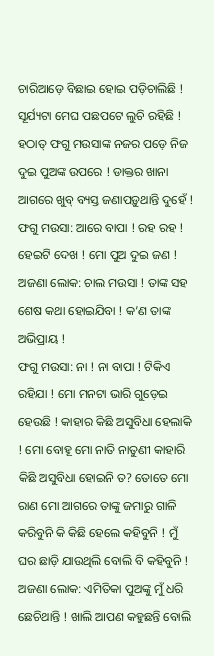ଚାରିଆଡ଼େ ବିଛାଇ ହୋଇ ପଡ଼ିଚାଲିଛି ! ସୂର୍ଯ୍ୟଟା ମେଘ ପଛପଟେ ଲୁଚି ରହିଛି ! ହଠାତ୍ ଫଗୁ ମଉସାଙ୍କ ନଜର ପଡ଼େ ନିଜ ଦୁଇ ପୁଅଙ୍କ ଉପରେ ! ଡାକ୍ତର ଖାନା ଆଗରେ ଖୁବ୍ ବ୍ୟସ୍ତ ଜଣାପଡ଼ୁଥାନ୍ତି ଦୁହେଁ !
ଫଗୁ ମଉସା: ଆରେ ବାପା ! ରହ ରହ ! ହେଇଟି ଦେଖ ! ମୋ ପୁଅ ଦୁଇ ଜଣ !
ଅଜଣା ଲୋକ: ଚାଲ ମଉସା ! ତାଙ୍କ ସହ ଶେଷ କଥା ହୋଇଯିବା ! କ’ଣ ତାଙ୍କ ଅଭିପ୍ରାୟ !
ଫଗୁ ମଉସା: ନା ! ନା ବାପା ! ଟିକିଏ ରହିଯା ! ମୋ ମନଟା ଭାରି ଗୁଡ଼େଇ ହେଉଛି ! କାହାର କିଛି ଅସୁବିଧା ହେଲାକି ! ମୋ ବୋହୂ ମୋ ନାତି ନାତୁଣୀ କାହାରି କିଛି ଅସୁବିଧା ହୋଇନି ତ? ତୋତେ ମୋ ରାଣ ମୋ ଆଗରେ ତାଙ୍କୁ ଜମାରୁ ଗାଳି କରିବୁନି କି କିଛି ହେଲେ କହିବୁନି ! ମୁଁ ଘର ଛାଡ଼ି ଯାଉଥିଲି ବୋଲି ବି କହିବୁନି !
ଅଜଣା ଲୋକ: ଏମିତିକା ପୁଅଙ୍କୁ ମୁଁ ଧରି ଛେଚିଥାନ୍ତି ! ଖାଲି ଆପଣ କହୁଛନ୍ତି ବୋଲି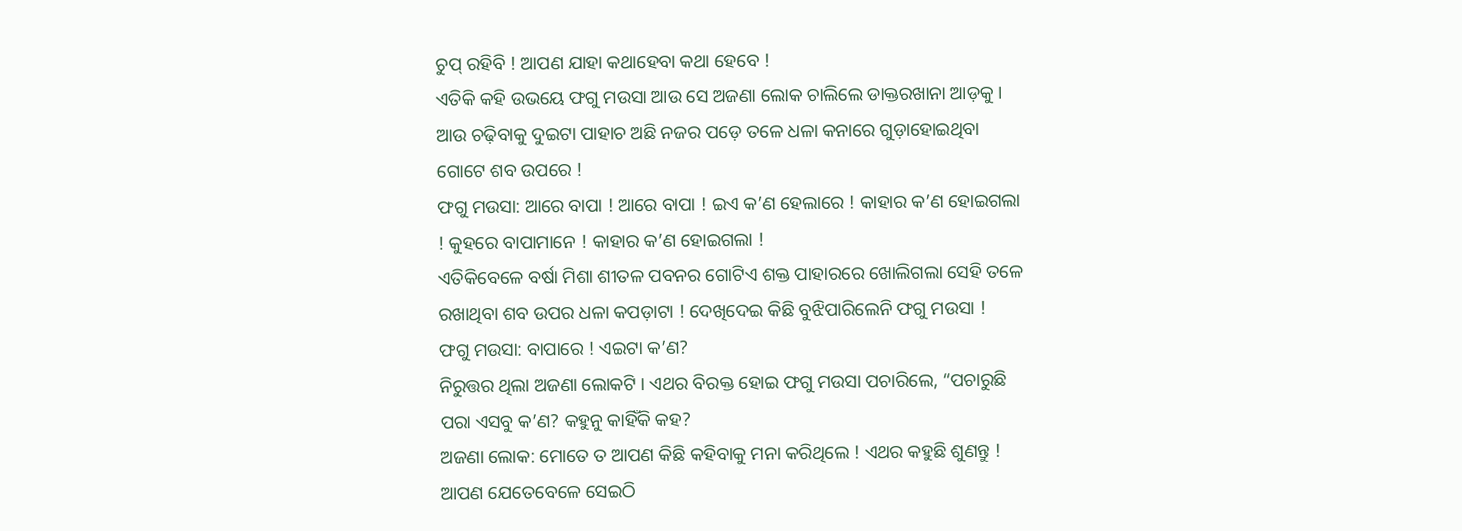ଚୁପ୍ ରହିବି ! ଆପଣ ଯାହା କଥାହେବା କଥା ହେବେ !
ଏତିକି କହି ଉଭୟେ ଫଗୁ ମଉସା ଆଉ ସେ ଅଜଣା ଲୋକ ଚାଲିଲେ ଡାକ୍ତରଖାନା ଆଡ଼କୁ । ଆଉ ଚଢ଼ିବାକୁ ଦୁଇଟା ପାହାଚ ଅଛି ନଜର ପଡ଼େ ତଳେ ଧଳା କନାରେ ଗୁଡ଼ାହୋଇଥିବା ଗୋଟେ ଶବ ଉପରେ !
ଫଗୁ ମଉସା: ଆରେ ବାପା ! ଆରେ ବାପା ! ଇଏ କ’ଣ ହେଲାରେ ! କାହାର କ’ଣ ହୋଇଗଲା ! କୁହରେ ବାପାମାନେ ! କାହାର କ’ଣ ହୋଇଗଲା !
ଏତିକିବେଳେ ବର୍ଷା ମିଶା ଶୀତଳ ପବନର ଗୋଟିଏ ଶକ୍ତ ପାହାରରେ ଖୋଲିଗଲା ସେହି ତଳେ ରଖାଥିବା ଶବ ଉପର ଧଳା କପଡ଼ାଟା ! ଦେଖିଦେଇ କିଛି ବୁଝିପାରିଲେନି ଫଗୁ ମଉସା !
ଫଗୁ ମଉସା: ବାପାରେ ! ଏଇଟା କ’ଣ?
ନିରୁତ୍ତର ଥିଲା ଅଜଣା ଲୋକଟି । ଏଥର ବିରକ୍ତ ହୋଇ ଫଗୁ ମଉସା ପଚାରିଲେ, “ପଚାରୁଛି ପରା ଏସବୁ କ’ଣ? କହୁନୁ କାହିଁକି କହ?
ଅଜଣା ଲୋକ: ମୋତେ ତ ଆପଣ କିଛି କହିବାକୁ ମନା କରିଥିଲେ ! ଏଥର କହୁଛି ଶୁଣନ୍ତୁ ! ଆପଣ ଯେତେବେଳେ ସେଇଠି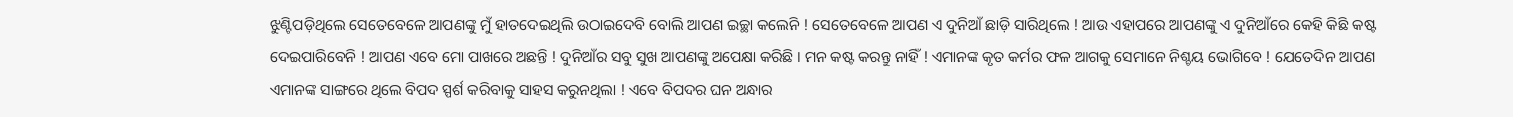ଝୁଣ୍ଟିପଡ଼ିଥିଲେ ସେତେବେଳେ ଆପଣଙ୍କୁ ମୁଁ ହାତଦେଇଥିଲି ଉଠାଇଦେବି ବୋଲି ଆପଣ ଇଚ୍ଛା କଲେନି ! ସେତେବେଳେ ଆପଣ ଏ ଦୁନିଆଁ ଛାଡ଼ି ସାରିଥିଲେ ! ଆଉ ଏହାପରେ ଆପଣଙ୍କୁ ଏ ଦୁନିଆଁରେ କେହି କିଛି କଷ୍ଟ ଦେଇପାରିବେନି ! ଆପଣ ଏବେ ମୋ ପାଖରେ ଅଛନ୍ତି ! ଦୁନିଆଁର ସବୁ ସୁଖ ଆପଣଙ୍କୁ ଅପେକ୍ଷା କରିଛି । ମନ କଷ୍ଟ କରନ୍ତୁ ନାହିଁ ! ଏମାନଙ୍କ କୃତ କର୍ମର ଫଳ ଆଗକୁ ସେମାନେ ନିଶ୍ଚୟ ଭୋଗିବେ ! ଯେତେଦିନ ଆପଣ ଏମାନଙ୍କ ସାଙ୍ଗରେ ଥିଲେ ବିପଦ ସ୍ପର୍ଶ କରିବାକୁ ସାହସ କରୁନଥିଲା ! ଏବେ ବିପଦର ଘନ ଅନ୍ଧାର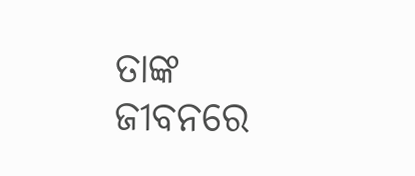ତାଙ୍କ ଜୀବନରେ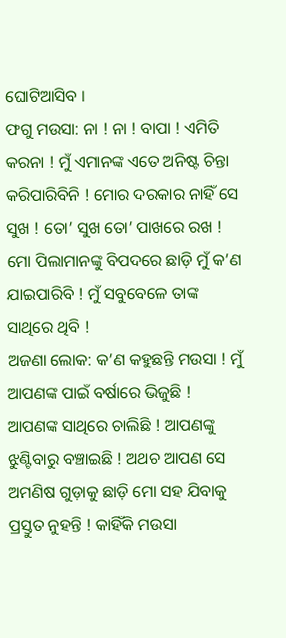ଘୋଟିଆସିବ ।
ଫଗୁ ମଉସା: ନା ! ନା ! ବାପା ! ଏମିତି କରନା ! ମୁଁ ଏମାନଙ୍କ ଏତେ ଅନିଷ୍ଟ ଚିନ୍ତା କରିପାରିବିନି ! ମୋର ଦରକାର ନାହିଁ ସେ ସୁଖ ! ତୋ’ ସୁଖ ତୋ’ ପାଖରେ ରଖ ! ମୋ ପିଲାମାନଙ୍କୁ ବିପଦରେ ଛାଡ଼ି ମୁଁ କ’ଣ ଯାଇପାରିବି ! ମୁଁ ସବୁବେଳେ ତାଙ୍କ ସାଥିରେ ଥିବି !
ଅଜଣା ଲୋକ: କ’ଣ କହୁଛନ୍ତି ମଉସା ! ମୁଁ ଆପଣଙ୍କ ପାଇଁ ବର୍ଷାରେ ଭିଜୁଛି ! ଆପଣଙ୍କ ସାଥିରେ ଚାଲିଛି ! ଆପଣଙ୍କୁ ଝୁଣ୍ଟିବାରୁ ବଞ୍ଚାଇଛି ! ଅଥଚ ଆପଣ ସେ ଅମଣିଷ ଗୁଡ଼ାକୁ ଛାଡ଼ି ମୋ ସହ ଯିବାକୁ ପ୍ରସ୍ତୁତ ନୁହନ୍ତି ! କାହିଁକି ମଉସା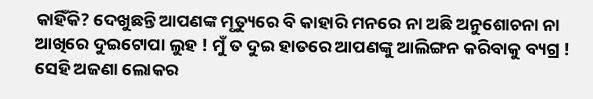କାହିଁକି? ଦେଖୁଛନ୍ତି ଆପଣଙ୍କ ମୃତ୍ୟୁରେ ବି କାହାରି ମନରେ ନା ଅଛି ଅନୁଶୋଚନା ନା ଆଖିରେ ଦୁଇଟୋପା ଲୁହ ! ମୁଁ ତ ଦୁଇ ହାତରେ ଆପଣଙ୍କୁ ଆଲିଙ୍ଗନ କରିବାକୁ ବ୍ୟଗ୍ର !
ସେହି ଅଜଣା ଲୋକର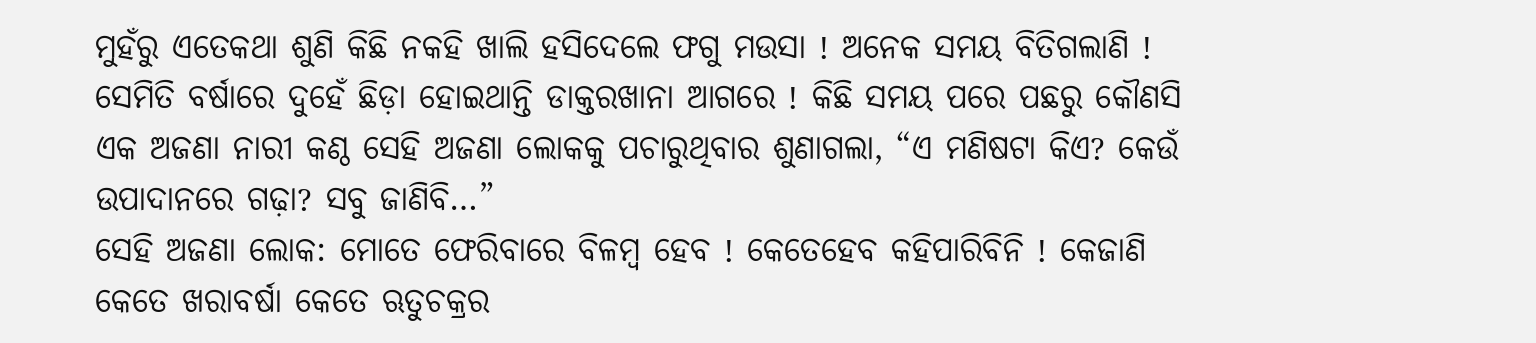ମୁହଁରୁ ଏତେକଥା ଶୁଣି କିଛି ନକହି ଖାଲି ହସିଦେଲେ ଫଗୁ ମଉସା ! ଅନେକ ସମୟ ବିତିଗଲାଣି ! ସେମିତି ବର୍ଷାରେ ଦୁହେଁ ଛିଡ଼ା ହୋଇଥାନ୍ତି ଡାକ୍ତରଖାନା ଆଗରେ ! କିଛି ସମୟ ପରେ ପଛରୁ କୌଣସି ଏକ ଅଜଣା ନାରୀ କଣ୍ଠ ସେହି ଅଜଣା ଲୋକକୁ ପଚାରୁଥିବାର ଶୁଣାଗଲା, “ଏ ମଣିଷଟା କିଏ? କେଉଁ ଉପାଦାନରେ ଗଢ଼ା? ସବୁ ଜାଣିବି…”
ସେହି ଅଜଣା ଲୋକ: ମୋତେ ଫେରିବାରେ ବିଳମ୍ୱ ହେବ ! କେତେହେବ କହିପାରିବିନି ! କେଜାଣି କେତେ ଖରାବର୍ଷା କେତେ ଋତୁଚକ୍ରର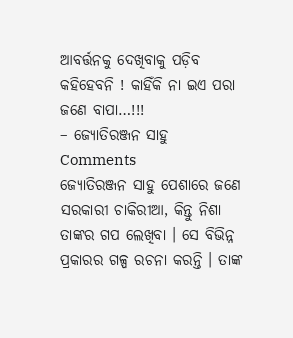ଆବର୍ତ୍ତନକୁ ଦେଖିବାକୁ ପଡ଼ିବ କହିହେବନି ! କାହିଁକି ନା ଇଏ ପରା ଜଣେ ବାପା…!!!
– ଜ୍ୟୋତିରଞ୍ଜନ ସାହୁ
Comments
ଜ୍ୟୋତିରଞ୍ଜନ ସାହୁ ପେଶାରେ ଜଣେ ସରକାରୀ ଚାକିରୀଆ, କିନ୍ତୁ ନିଶା ତାଙ୍କର ଗପ ଲେଖିବା । ସେ ବିଭିନ୍ନ ପ୍ରକାରର ଗଳ୍ପ ରଚନା କରନ୍ତି । ତାଙ୍କ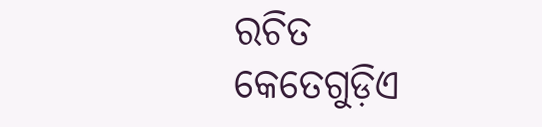ରଚିତ କେତେଗୁଡ଼ିଏ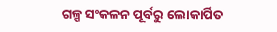ଗଳ୍ପ ସଂକଳନ ପୂର୍ବରୁ ଲୋକାର୍ପିତ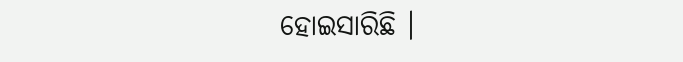ହୋଇସାରିଛି ।